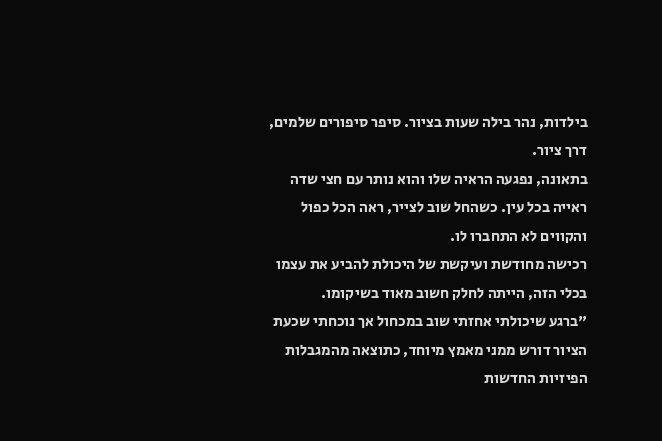בילדות, נהר בילה שעות בציור. סיפר סיפורים שלמים, דרך ציור.
בתאונה, נפגעה הראיה שלו והוא נותר עם חצי שדה ראייה בכל עין. כשהחל שוב לצייר, ראה הכל כפול והקווים לא התחברו לו.
רכישה מחודשת ועיקשת של היכולת להביע את עצמו בכלי הזה, הייתה לחלק חשוב מאוד בשיקומו.
"ברגע שיכולתי אחזתי שוב במכחול אך נוכחתי שכעת הציור דורש ממני מאמץ מיוחד, כתוצאה מהמגבלות הפיזיות החדשות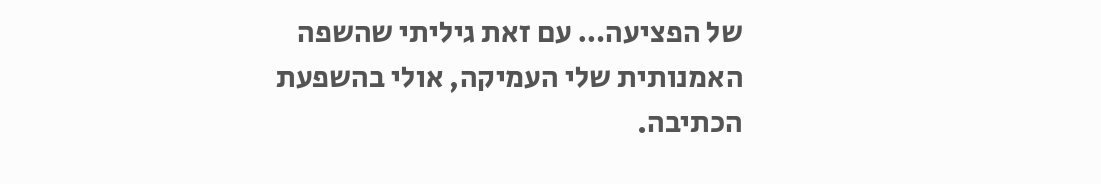של הפציעה… עם זאת גיליתי שהשפה האמנותית שלי העמיקה, אולי בהשפעת הכתיבה.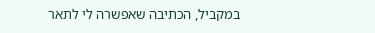במקביל, הכתיבה שאפשרה לי לתאר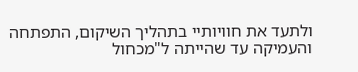ולתעד את חוויותיי בתהליך השיקום, התפתחה והעמיקה עד שהייתה ל"מכחול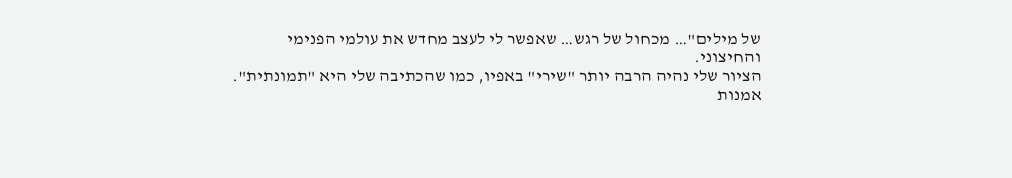של מילים"… מכחול של רגש… שאפשר לי לעצב מחדש את עולמי הפנימי והחיצוני.
הציור שלי נהיה הרבה יותר "שירי" באפיו, כמו שהכתיבה שלי היא "תמונתית".
אמנות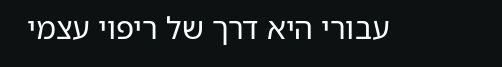עבורי היא דרך של ריפוי עצמי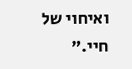ואיחוי של חיי."